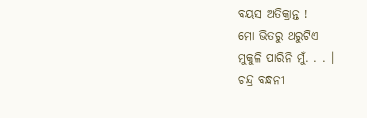ବୟସ ଅତିକ୍ରାନ୍ତ !
ମୋ ଭିତରୁ ଥରୁଟିଏ
ମୁକୁଳି ପାରିନି ମୁଁ. . . ।
ଚନ୍ଦ୍ର ବନ୍ଧନୀ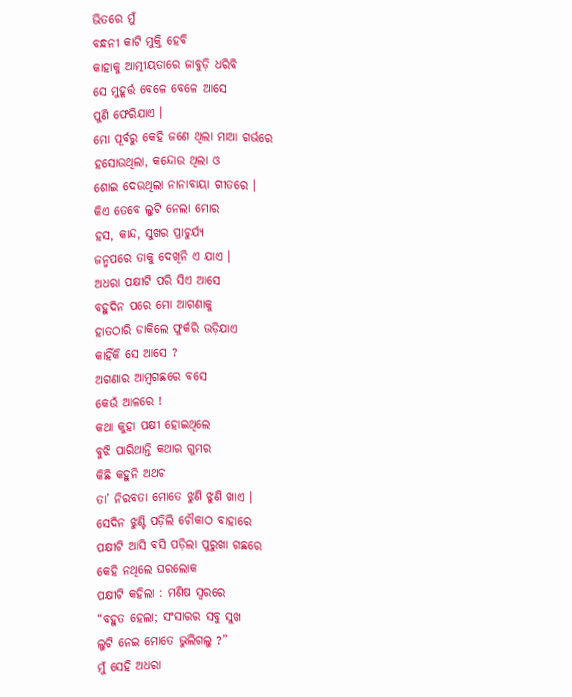ଭିତରେ ମୁଁ
ବନ୍ଧନୀ କାଟି ମୁକ୍ତି ହେବି
କାହାକୁ ଆତ୍ମୀୟତାରେ ଜାବୁଡ଼ି ଧରିବି
ସେ ମୁହୂର୍ତ୍ତ ବେଳେ ବେଳେ ଆସେ
ପୁଣି ଫେରିଯାଏ ।
ମୋ ପୂର୍ବରୁ କେହି ଜଣେ ଥିଲା ମାଆ ଗର୍ଭରେ
ହସୋଉଥିଲା, କନ୍ଦୋଉ ଥିଲା ଓ
ଶୋଇ ଦେଉଥିଲା ନାନାବାୟା ଗୀତରେ ।
କିଏ ତେବେ ଲୁଟି ନେଲା ମୋର
ହସ, କାନ୍ଦ, ସୁଖର ପ୍ରାଚୁର୍ଯ୍ୟ
ଜନ୍ମପରେ ତାକୁ ଦେଖିନି ଏ ଯାଏ ।
ଅଧରା ପକ୍ଷୀଟି ପରି ସିଏ ଆସେ
ବହୁଦିନ ପରେ ମୋ ଆଗଣାକୁ
ହାତଠାରି ଡାକିଲେ ଫୁର୍କରି ଉଡ଼ିଯାଏ
କାହିଁକି ସେ ଆସେ ?
ଅଗଣାର ଆମ୍ୱଗଛରେ ବସେ
କେଉଁ ଆଳରେ !
କଥା କୁହା ପକ୍ଷୀ ହୋଇଥିଲେ
ବୁଝି ପାରିଥାନ୍ତି କଥାର ଗୁମର
କିଛି କହୁନି ଅଥଚ
ତା’ ନିରବତା ମୋତେ ଝୁଣି ଝୁଣି ଖାଏ ।
ସେଦିନ ଝୁଣ୍ଟି ପଡ଼ିଲି ଚୌକାଠ ବାହାରେ
ପକ୍ଷୀଟି ଆସି ବସି ପଡ଼ିଲା ପୁରୁଖା ଗଛରେ
କେହି ନଥିଲେ ଘରଲୋକ
ପକ୍ଷୀଟି କହିଲା : ମଣିଷ ସ୍ୱରରେ
“ବହୁତ ହେଲା; ସଂସାରର ସବୁ ସୁଖ
ଲୁଟି ନେଇ ମୋତେ ଭୁଲିଗଲୁ ?”
ମୁଁ ସେହି ଅଧରା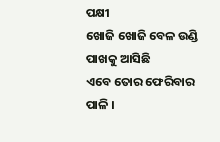ପକ୍ଷୀ
ଖୋଜି ଖୋଜି ବେଳ ଉଣ୍ଡି ପାଖକୁ ଆସିଛି
ଏବେ ତୋର ଫେରିବାର ପାଳି ।